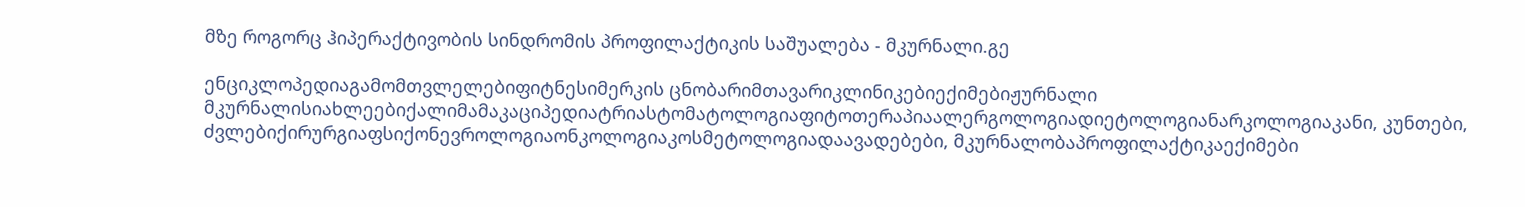მზე როგორც ჰიპერაქტივობის სინდრომის პროფილაქტიკის საშუალება - მკურნალი.გე

ენციკლოპედიაგამომთვლელებიფიტნესიმერკის ცნობარიმთავარიკლინიკებიექიმებიჟურნალი მკურნალისიახლეებიქალიმამაკაციპედიატრიასტომატოლოგიაფიტოთერაპიაალერგოლოგიადიეტოლოგიანარკოლოგიაკანი, კუნთები, ძვლებიქირურგიაფსიქონევროლოგიაონკოლოგიაკოსმეტოლოგიადაავადებები, მკურნალობაპროფილაქტიკაექიმები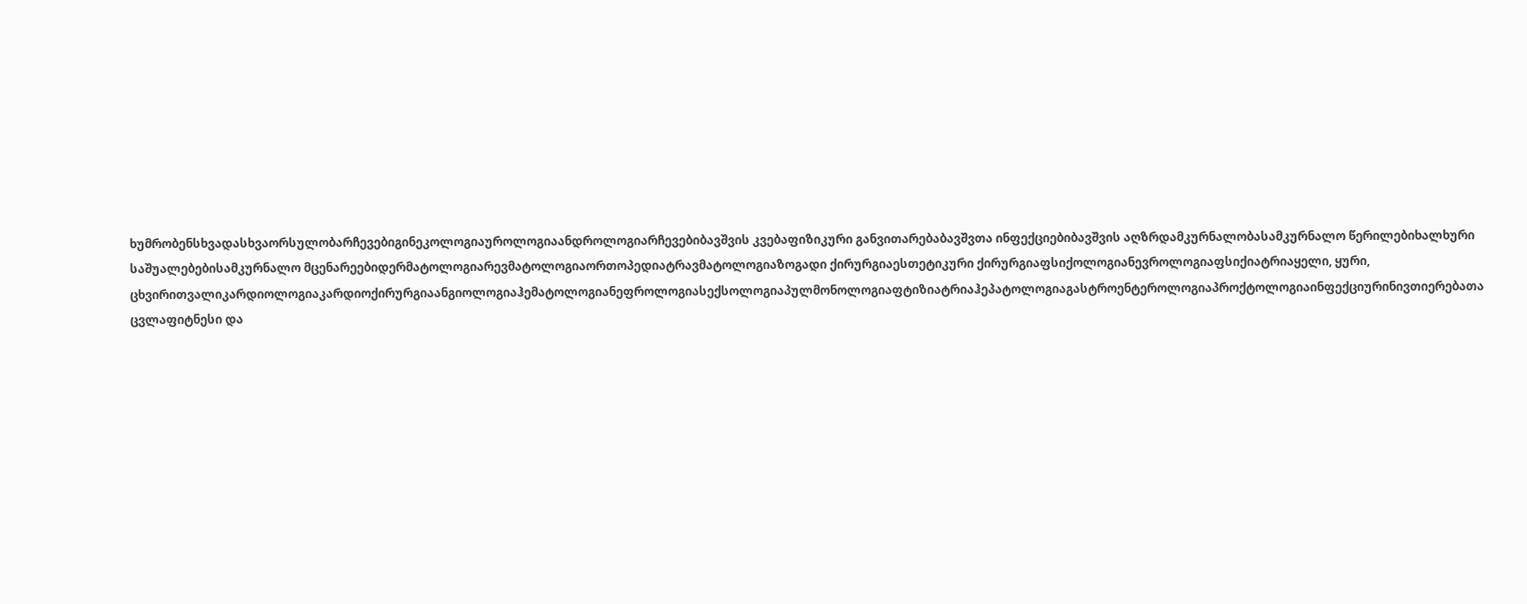ხუმრობენსხვადასხვაორსულობარჩევებიგინეკოლოგიაუროლოგიაანდროლოგიარჩევებიბავშვის კვებაფიზიკური განვითარებაბავშვთა ინფექციებიბავშვის აღზრდამკურნალობასამკურნალო წერილებიხალხური საშუალებებისამკურნალო მცენარეებიდერმატოლოგიარევმატოლოგიაორთოპედიატრავმატოლოგიაზოგადი ქირურგიაესთეტიკური ქირურგიაფსიქოლოგიანევროლოგიაფსიქიატრიაყელი, ყური, ცხვირითვალიკარდიოლოგიაკარდიოქირურგიაანგიოლოგიაჰემატოლოგიანეფროლოგიასექსოლოგიაპულმონოლოგიაფტიზიატრიაჰეპატოლოგიაგასტროენტეროლოგიაპროქტოლოგიაინფექციურინივთიერებათა ცვლაფიტნესი და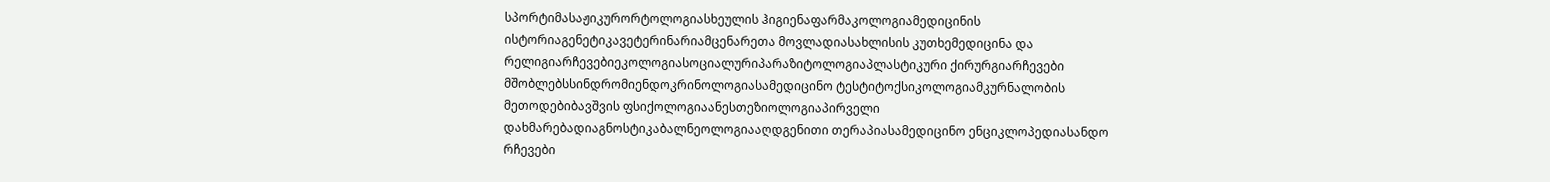სპორტიმასაჟიკურორტოლოგიასხეულის ჰიგიენაფარმაკოლოგიამედიცინის ისტორიაგენეტიკავეტერინარიამცენარეთა მოვლადიასახლისის კუთხემედიცინა და რელიგიარჩევებიეკოლოგიასოციალურიპარაზიტოლოგიაპლასტიკური ქირურგიარჩევები მშობლებსსინდრომიენდოკრინოლოგიასამედიცინო ტესტიტოქსიკოლოგიამკურნალობის მეთოდებიბავშვის ფსიქოლოგიაანესთეზიოლოგიაპირველი დახმარებადიაგნოსტიკაბალნეოლოგიააღდგენითი თერაპიასამედიცინო ენციკლოპედიასანდო რჩევები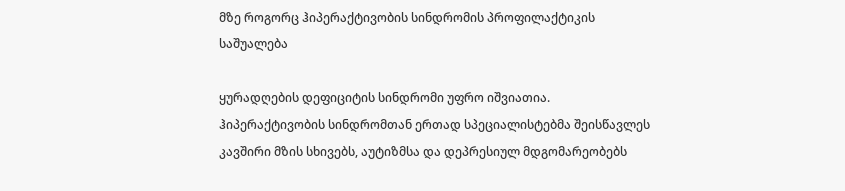მზე როგორც ჰიპერაქტივობის სინდრომის პროფილაქტიკის საშუალება

ყურადღების დეფიციტის სინდრომი უფრო იშვიათია. ჰიპერაქტივობის სინდრომთან ერთად სპეციალისტებმა შეისწავლეს კავშირი მზის სხივებს, აუტიზმსა და დეპრესიულ მდგომარეობებს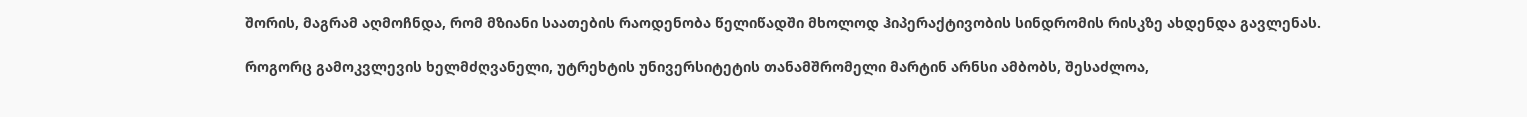შორის, მაგრამ აღმოჩნდა, რომ მზიანი საათების რაოდენობა წელიწადში მხოლოდ ჰიპერაქტივობის სინდრომის რისკზე ახდენდა გავლენას.

როგორც გამოკვლევის ხელმძღვანელი, უტრეხტის უნივერსიტეტის თანამშრომელი მარტინ არნსი ამბობს, შესაძლოა,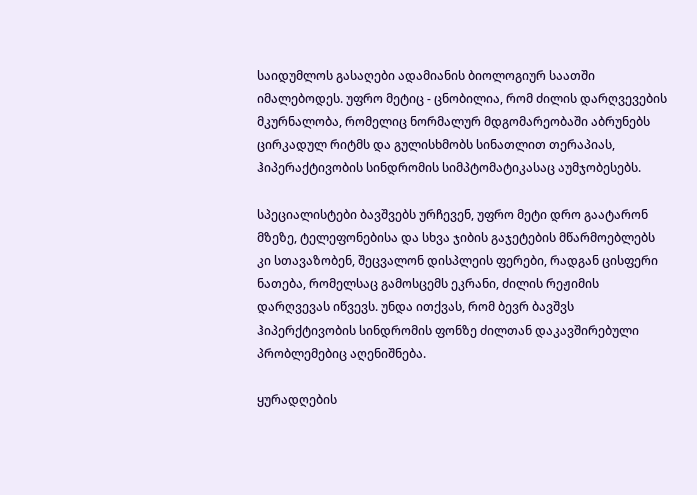საიდუმლოს გასაღები ადამიანის ბიოლოგიურ საათში იმალებოდეს. უფრო მეტიც - ცნობილია, რომ ძილის დარღვევების მკურნალობა, რომელიც ნორმალურ მდგომარეობაში აბრუნებს ცირკადულ რიტმს და გულისხმობს სინათლით თერაპიას, ჰიპერაქტივობის სინდრომის სიმპტომატიკასაც აუმჯობესებს.

სპეციალისტები ბავშვებს ურჩევენ, უფრო მეტი დრო გაატარონ მზეზე, ტელეფონებისა და სხვა ჯიბის გაჯეტების მწარმოებლებს კი სთავაზობენ, შეცვალონ დისპლეის ფერები, რადგან ცისფერი ნათება, რომელსაც გამოსცემს ეკრანი, ძილის რეჟიმის დარღვევას იწვევს. უნდა ითქვას, რომ ბევრ ბავშვს ჰიპერქტივობის სინდრომის ფონზე ძილთან დაკავშირებული პრობლემებიც აღენიშნება.

ყურადღების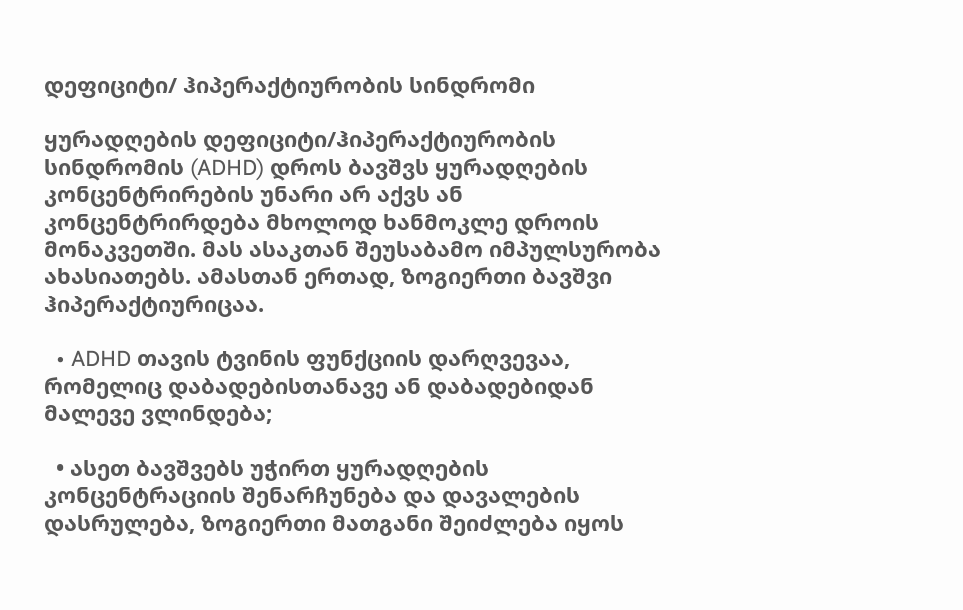დეფიციტი/ ჰიპერაქტიურობის სინდრომი

ყურადღების დეფიციტი/ჰიპერაქტიურობის სინდრომის (ADHD) დროს ბავშვს ყურადღების კონცენტრირების უნარი არ აქვს ან კონცენტრირდება მხოლოდ ხანმოკლე დროის მონაკვეთში. მას ასაკთან შეუსაბამო იმპულსურობა ახასიათებს. ამასთან ერთად, ზოგიერთი ბავშვი ჰიპერაქტიურიცაა.

  • ADHD თავის ტვინის ფუნქციის დარღვევაა, რომელიც დაბადებისთანავე ან დაბადებიდან მალევე ვლინდება;

  • ასეთ ბავშვებს უჭირთ ყურადღების კონცენტრაციის შენარჩუნება და დავალების დასრულება, ზოგიერთი მათგანი შეიძლება იყოს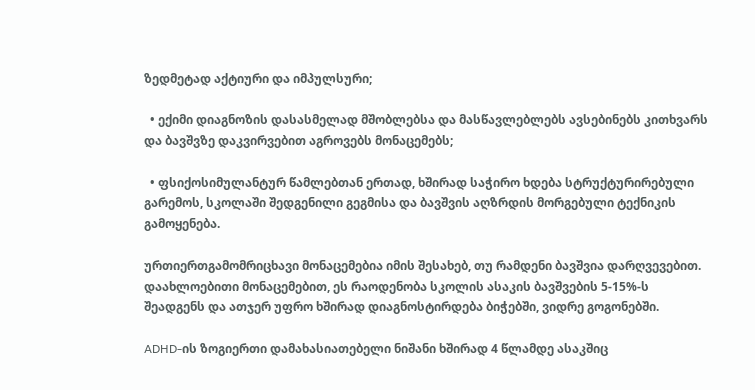ზედმეტად აქტიური და იმპულსური;

  • ექიმი დიაგნოზის დასასმელად მშობლებსა და მასწავლებლებს ავსებინებს კითხვარს და ბავშვზე დაკვირვებით აგროვებს მონაცემებს;

  • ფსიქოსიმულანტურ წამლებთან ერთად, ხშირად საჭირო ხდება სტრუქტურირებული გარემოს, სკოლაში შედგენილი გეგმისა და ბავშვის აღზრდის მორგებული ტექნიკის გამოყენება.

ურთიერთგამომრიცხავი მონაცემებია იმის შესახებ, თუ რამდენი ბავშვია დარღვევებით. დაახლოებითი მონაცემებით, ეს რაოდენობა სკოლის ასაკის ბავშვების 5-15%-ს შეადგენს და ათჯერ უფრო ხშირად დიაგნოსტირდება ბიჭებში, ვიდრე გოგონებში.

ADHD-ის ზოგიერთი დამახასიათებელი ნიშანი ხშირად 4 წლამდე ასაკშიც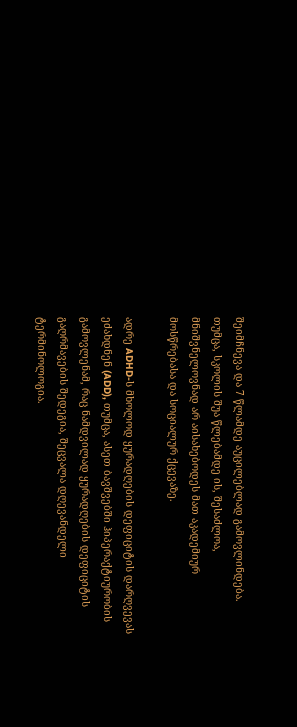შეიმჩნევა და 7 წლამდე აუცილებლად გამოვლინდება. თუმცა, სკოლის შუა წლებამდე ის, შესაძლოა, მნიშვნელოვნად არ აისახებოდეს მათ აკადემიურ მოსწრებასა და სოციალურ ქცევაზე.

ადრე ADHD-ს მხოლოდ ყურადღების დეფიციტის დარღვევას ეძახდნენ (ADD), თუმცა, ასეთ ბავშვებში ჰიპერაქტიურობის გამოვლენამ, რაც ნამდვილად ყურადღების დეფიციტის გაღრმავების შედეგია, შეცვალა დღევანდელი ტერმინოლოგია.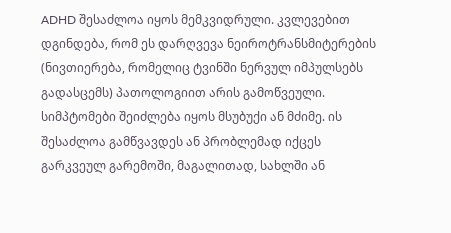ADHD შესაძლოა იყოს მემკვიდრული. კვლევებით დგინდება, რომ ეს დარღვევა ნეიროტრანსმიტერების (ნივთიერება, რომელიც ტვინში ნერვულ იმპულსებს გადასცემს) პათოლოგიით არის გამოწვეული. სიმპტომები შეიძლება იყოს მსუბუქი ან მძიმე. ის შესაძლოა გამწვავდეს ან პრობლემად იქცეს გარკვეულ გარემოში, მაგალითად, სახლში ან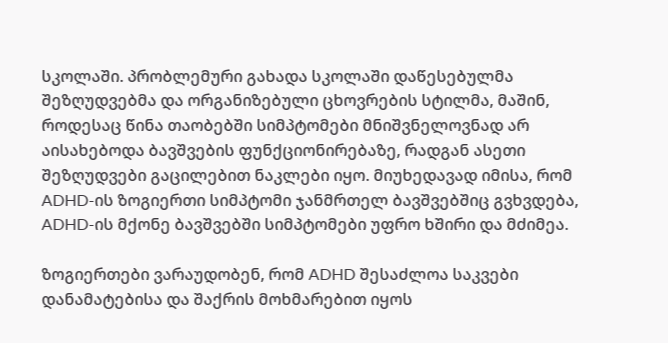სკოლაში. პრობლემური გახადა სკოლაში დაწესებულმა შეზღუდვებმა და ორგანიზებული ცხოვრების სტილმა, მაშინ, როდესაც წინა თაობებში სიმპტომები მნიშვნელოვნად არ აისახებოდა ბავშვების ფუნქციონირებაზე, რადგან ასეთი შეზღუდვები გაცილებით ნაკლები იყო. მიუხედავად იმისა, რომ ADHD-ის ზოგიერთი სიმპტომი ჯანმრთელ ბავშვებშიც გვხვდება, ADHD-ის მქონე ბავშვებში სიმპტომები უფრო ხშირი და მძიმეა.

ზოგიერთები ვარაუდობენ, რომ ADHD შესაძლოა საკვები დანამატებისა და შაქრის მოხმარებით იყოს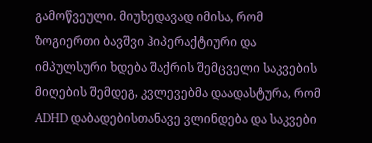გამოწვეული. მიუხედავად იმისა, რომ ზოგიერთი ბავშვი ჰიპერაქტიური და იმპულსური ხდება შაქრის შემცველი საკვების მიღების შემდეგ, კვლევებმა დაადასტურა, რომ ADHD დაბადებისთანავე ვლინდება და საკვები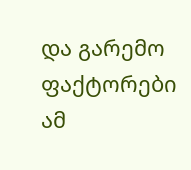და გარემო ფაქტორები ამ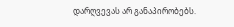დარღვევას არ განაპირობებს.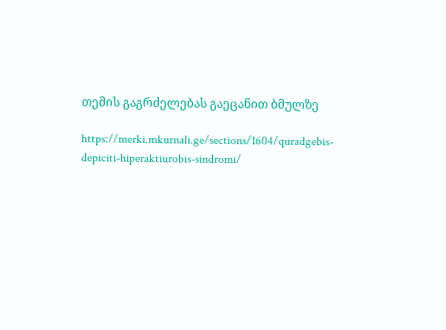თემის გაგრძელებას გაეცანით ბმულზე

https://merki.mkurnali.ge/sections/1604/quradgebis-depiciti-hiperaktiurobis-sindromi/